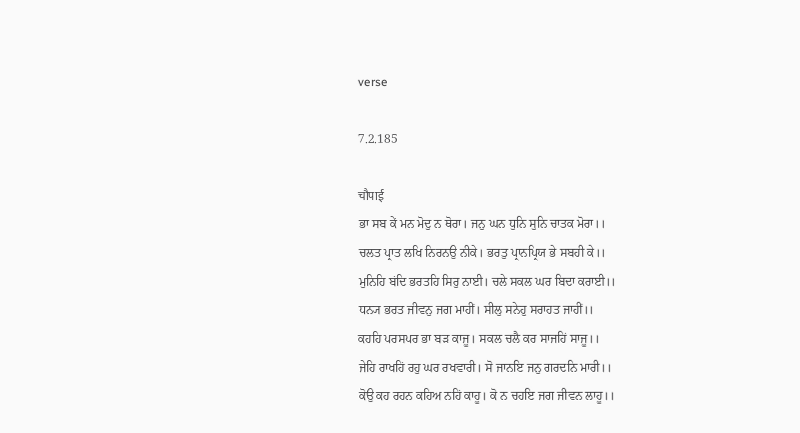verse

7.2.185

चौपाई
ਭਾ ਸਬ ਕੇਂ ਮਨ ਮੋਦੁ ਨ ਥੋਰਾ। ਜਨੁ ਘਨ ਧੁਨਿ ਸੁਨਿ ਚਾਤਕ ਮੋਰਾ।।
ਚਲਤ ਪ੍ਰਾਤ ਲਖਿ ਨਿਰਨਉ ਨੀਕੇ। ਭਰਤੁ ਪ੍ਰਾਨਪ੍ਰਿਯ ਭੇ ਸਬਹੀ ਕੇ।।
ਮੁਨਿਹਿ ਬਂਦਿ ਭਰਤਹਿ ਸਿਰੁ ਨਾਈ। ਚਲੇ ਸਕਲ ਘਰ ਬਿਦਾ ਕਰਾਈ।।
ਧਨ੍ਯ ਭਰਤ ਜੀਵਨੁ ਜਗ ਮਾਹੀਂ। ਸੀਲੁ ਸਨੇਹੁ ਸਰਾਹਤ ਜਾਹੀਂ।।
ਕਹਹਿ ਪਰਸਪਰ ਭਾ ਬਡ਼ ਕਾਜੂ। ਸਕਲ ਚਲੈ ਕਰ ਸਾਜਹਿਂ ਸਾਜੂ।।
ਜੇਹਿ ਰਾਖਹਿਂ ਰਹੁ ਘਰ ਰਖਵਾਰੀ। ਸੋ ਜਾਨਇ ਜਨੁ ਗਰਦਨਿ ਮਾਰੀ।।
ਕੋਉ ਕਹ ਰਹਨ ਕਹਿਅ ਨਹਿਂ ਕਾਹੂ। ਕੋ ਨ ਚਹਇ ਜਗ ਜੀਵਨ ਲਾਹੂ।।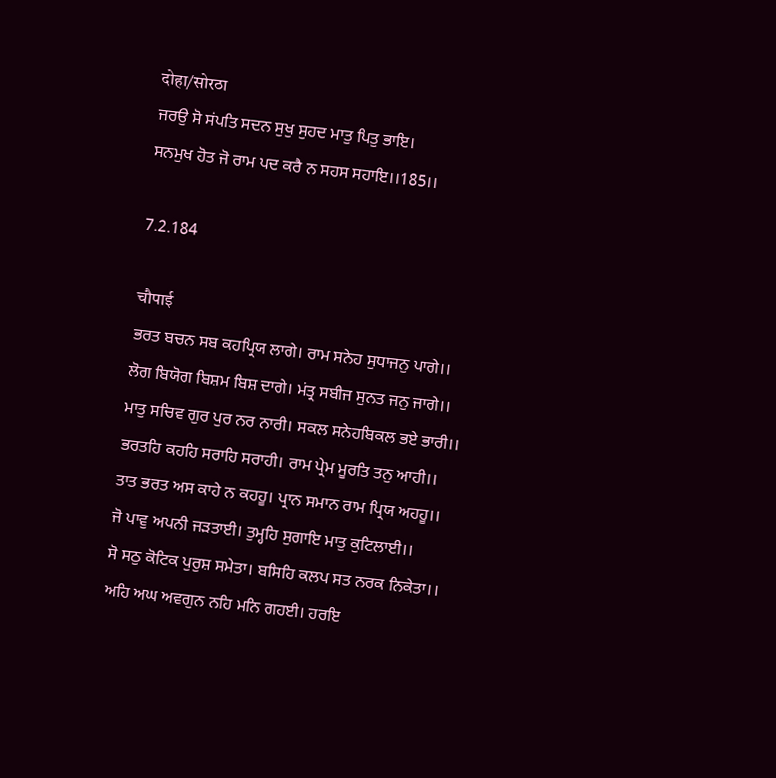दोहा/सोरठा
ਜਰਉ ਸੋ ਸਂਪਤਿ ਸਦਨ ਸੁਖੁ ਸੁਹਦ ਮਾਤੁ ਪਿਤੁ ਭਾਇ।
ਸਨਮੁਖ ਹੋਤ ਜੋ ਰਾਮ ਪਦ ਕਰੈ ਨ ਸਹਸ ਸਹਾਇ।।185।।

7.2.184

चौपाई
ਭਰਤ ਬਚਨ ਸਬ ਕਹਪ੍ਰਿਯ ਲਾਗੇ। ਰਾਮ ਸਨੇਹ ਸੁਧਾਜਨੁ ਪਾਗੇ।।
ਲੋਗ ਬਿਯੋਗ ਬਿਸ਼ਮ ਬਿਸ਼ ਦਾਗੇ। ਮਂਤ੍ਰ ਸਬੀਜ ਸੁਨਤ ਜਨੁ ਜਾਗੇ।।
ਮਾਤੁ ਸਚਿਵ ਗੁਰ ਪੁਰ ਨਰ ਨਾਰੀ। ਸਕਲ ਸਨੇਹਬਿਕਲ ਭਏ ਭਾਰੀ।।
ਭਰਤਹਿ ਕਹਹਿ ਸਰਾਹਿ ਸਰਾਹੀ। ਰਾਮ ਪ੍ਰੇਮ ਮੂਰਤਿ ਤਨੁ ਆਹੀ।।
ਤਾਤ ਭਰਤ ਅਸ ਕਾਹੇ ਨ ਕਹਹੂ। ਪ੍ਰਾਨ ਸਮਾਨ ਰਾਮ ਪ੍ਰਿਯ ਅਹਹੂ।।
ਜੋ ਪਾਵੁ ਅਪਨੀ ਜਡ਼ਤਾਈ। ਤੁਮ੍ਹਹਿ ਸੁਗਾਇ ਮਾਤੁ ਕੁਟਿਲਾਈ।।
ਸੋ ਸਠੁ ਕੋਟਿਕ ਪੁਰੁਸ਼ ਸਮੇਤਾ। ਬਸਿਹਿ ਕਲਪ ਸਤ ਨਰਕ ਨਿਕੇਤਾ।।
ਅਹਿ ਅਘ ਅਵਗੁਨ ਨਹਿ ਮਨਿ ਗਹਈ। ਹਰਇ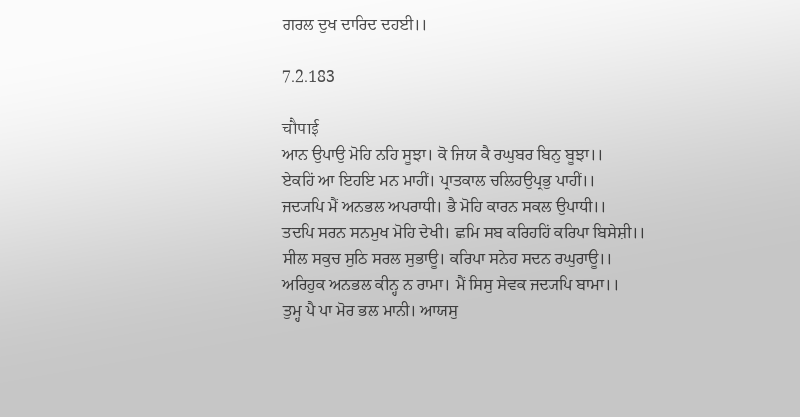ਗਰਲ ਦੁਖ ਦਾਰਿਦ ਦਹਈ।।

7.2.183

चौपाई
ਆਨ ਉਪਾਉ ਮੋਹਿ ਨਹਿ ਸੂਝਾ। ਕੋ ਜਿਯ ਕੈ ਰਘੁਬਰ ਬਿਨੁ ਬੂਝਾ।।
ਏਕਹਿਂ ਆ ਇਹਇ ਮਨ ਮਾਹੀਂ। ਪ੍ਰਾਤਕਾਲ ਚਲਿਹਉਪ੍ਰਭੁ ਪਾਹੀਂ।।
ਜਦ੍ਯਪਿ ਮੈਂ ਅਨਭਲ ਅਪਰਾਧੀ। ਭੈ ਮੋਹਿ ਕਾਰਨ ਸਕਲ ਉਪਾਧੀ।।
ਤਦਪਿ ਸਰਨ ਸਨਮੁਖ ਮੋਹਿ ਦੇਖੀ। ਛਮਿ ਸਬ ਕਰਿਹਹਿਂ ਕਰਿਪਾ ਬਿਸੇਸ਼ੀ।।
ਸੀਲ ਸਕੁਚ ਸੁਠਿ ਸਰਲ ਸੁਭਾਊ। ਕਰਿਪਾ ਸਨੇਹ ਸਦਨ ਰਘੁਰਾਊ।।
ਅਰਿਹੁਕ ਅਨਭਲ ਕੀਨ੍ਹ ਨ ਰਾਮਾ। ਮੈਂ ਸਿਸੁ ਸੇਵਕ ਜਦ੍ਯਪਿ ਬਾਮਾ।।
ਤੁਮ੍ਹ ਪੈ ਪਾ ਮੋਰ ਭਲ ਮਾਨੀ। ਆਯਸੁ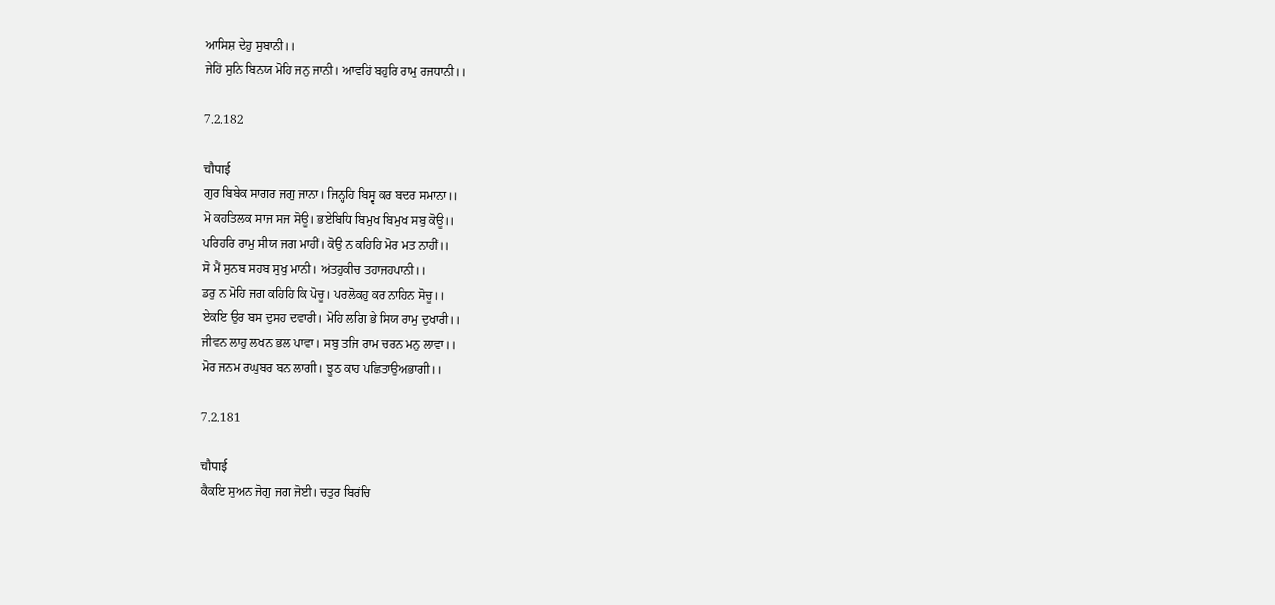ਆਸਿਸ਼ ਦੇਹੁ ਸੁਬਾਨੀ।।
ਜੇਹਿਂ ਸੁਨਿ ਬਿਨਯ ਮੋਹਿ ਜਨੁ ਜਾਨੀ। ਆਵਹਿਂ ਬਹੁਰਿ ਰਾਮੁ ਰਜਧਾਨੀ।।

7.2.182

चौपाई
ਗੁਰ ਬਿਬੇਕ ਸਾਗਰ ਜਗੁ ਜਾਨਾ। ਜਿਨ੍ਹਹਿ ਬਿਸ੍ਵ ਕਰ ਬਦਰ ਸਮਾਨਾ।।
ਮੋ ਕਹਤਿਲਕ ਸਾਜ ਸਜ ਸੋਊ। ਭਏਬਿਧਿ ਬਿਮੁਖ ਬਿਮੁਖ ਸਬੁ ਕੋਊ।।
ਪਰਿਹਰਿ ਰਾਮੁ ਸੀਯ ਜਗ ਮਾਹੀਂ। ਕੋਉ ਨ ਕਹਿਹਿ ਮੋਰ ਮਤ ਨਾਹੀਂ।।
ਸੋ ਮੈਂ ਸੁਨਬ ਸਹਬ ਸੁਖੁ ਮਾਨੀ। ਅਂਤਹੁਕੀਚ ਤਹਾਜਹਪਾਨੀ।।
ਡਰੁ ਨ ਮੋਹਿ ਜਗ ਕਹਿਹਿ ਕਿ ਪੋਚੂ। ਪਰਲੋਕਹੁ ਕਰ ਨਾਹਿਨ ਸੋਚੂ।।
ਏਕਇ ਉਰ ਬਸ ਦੁਸਹ ਦਵਾਰੀ। ਮੋਹਿ ਲਗਿ ਭੇ ਸਿਯ ਰਾਮੁ ਦੁਖਾਰੀ।।
ਜੀਵਨ ਲਾਹੁ ਲਖਨ ਭਲ ਪਾਵਾ। ਸਬੁ ਤਜਿ ਰਾਮ ਚਰਨ ਮਨੁ ਲਾਵਾ।।
ਮੋਰ ਜਨਮ ਰਘੁਬਰ ਬਨ ਲਾਗੀ। ਝੂਠ ਕਾਹ ਪਛਿਤਾਉਅਭਾਗੀ।।

7.2.181

चौपाई
ਕੈਕਇ ਸੁਅਨ ਜੋਗੁ ਜਗ ਜੋਈ। ਚਤੁਰ ਬਿਰਂਚਿ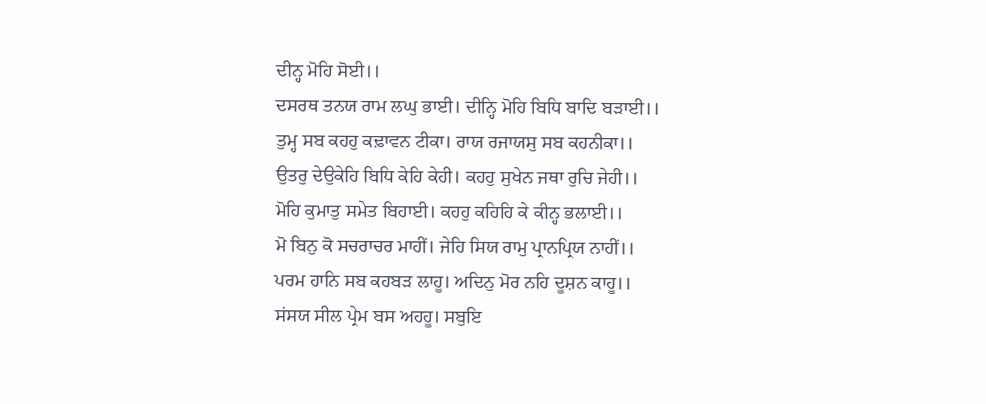ਦੀਨ੍ਹ ਮੋਹਿ ਸੋਈ।।
ਦਸਰਥ ਤਨਯ ਰਾਮ ਲਘੁ ਭਾਈ। ਦੀਨ੍ਹਿ ਮੋਹਿ ਬਿਧਿ ਬਾਦਿ ਬਡ਼ਾਈ।।
ਤੁਮ੍ਹ ਸਬ ਕਹਹੁ ਕਢ਼ਾਵਨ ਟੀਕਾ। ਰਾਯ ਰਜਾਯਸੁ ਸਬ ਕਹਨੀਕਾ।।
ਉਤਰੁ ਦੇਉਕੇਹਿ ਬਿਧਿ ਕੇਹਿ ਕੇਹੀ। ਕਹਹੁ ਸੁਖੇਨ ਜਥਾ ਰੁਚਿ ਜੇਹੀ।।
ਮੋਹਿ ਕੁਮਾਤੁ ਸਮੇਤ ਬਿਹਾਈ। ਕਹਹੁ ਕਹਿਹਿ ਕੇ ਕੀਨ੍ਹ ਭਲਾਈ।।
ਮੋ ਬਿਨੁ ਕੋ ਸਚਰਾਚਰ ਮਾਹੀਂ। ਜੇਹਿ ਸਿਯ ਰਾਮੁ ਪ੍ਰਾਨਪ੍ਰਿਯ ਨਾਹੀਂ।।
ਪਰਮ ਹਾਨਿ ਸਬ ਕਹਬਡ਼ ਲਾਹੂ। ਅਦਿਨੁ ਮੋਰ ਨਹਿ ਦੂਸ਼ਨ ਕਾਹੂ।।
ਸਂਸਯ ਸੀਲ ਪ੍ਰੇਮ ਬਸ ਅਹਹੂ। ਸਬੁਇ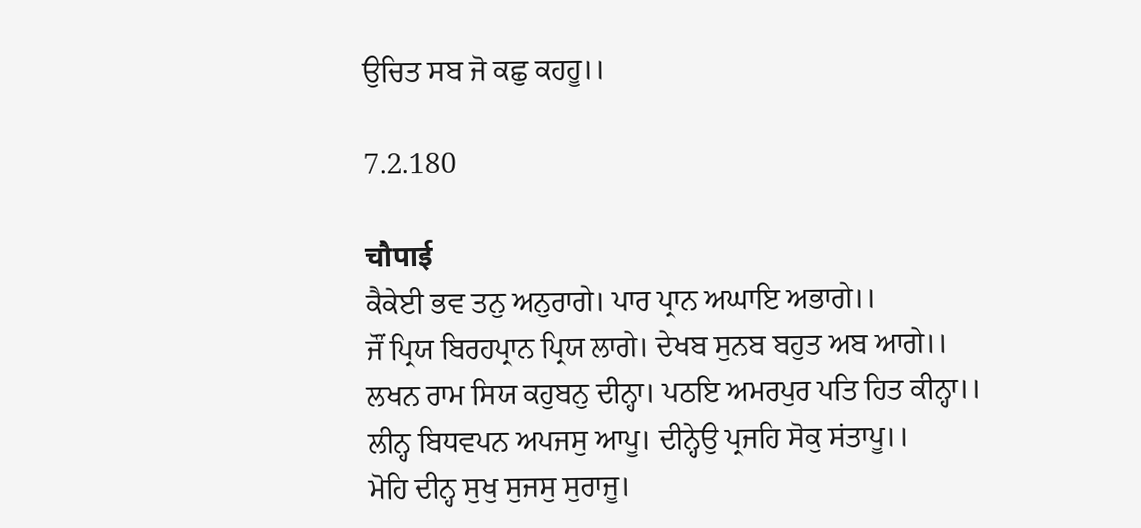ਉਚਿਤ ਸਬ ਜੋ ਕਛੁ ਕਹਹੂ।।

7.2.180

चौपाई
ਕੈਕੇਈ ਭਵ ਤਨੁ ਅਨੁਰਾਗੇ। ਪਾਰ ਪ੍ਰਾਨ ਅਘਾਇ ਅਭਾਗੇ।।
ਜੌਂ ਪ੍ਰਿਯ ਬਿਰਹਪ੍ਰਾਨ ਪ੍ਰਿਯ ਲਾਗੇ। ਦੇਖਬ ਸੁਨਬ ਬਹੁਤ ਅਬ ਆਗੇ।।
ਲਖਨ ਰਾਮ ਸਿਯ ਕਹੁਬਨੁ ਦੀਨ੍ਹਾ। ਪਠਇ ਅਮਰਪੁਰ ਪਤਿ ਹਿਤ ਕੀਨ੍ਹਾ।।
ਲੀਨ੍ਹ ਬਿਧਵਪਨ ਅਪਜਸੁ ਆਪੂ। ਦੀਨ੍ਹੇਉ ਪ੍ਰਜਹਿ ਸੋਕੁ ਸਂਤਾਪੂ।।
ਮੋਹਿ ਦੀਨ੍ਹ ਸੁਖੁ ਸੁਜਸੁ ਸੁਰਾਜੂ।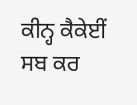ਕੀਨ੍ਹ ਕੈਕੇਈਂ ਸਬ ਕਰ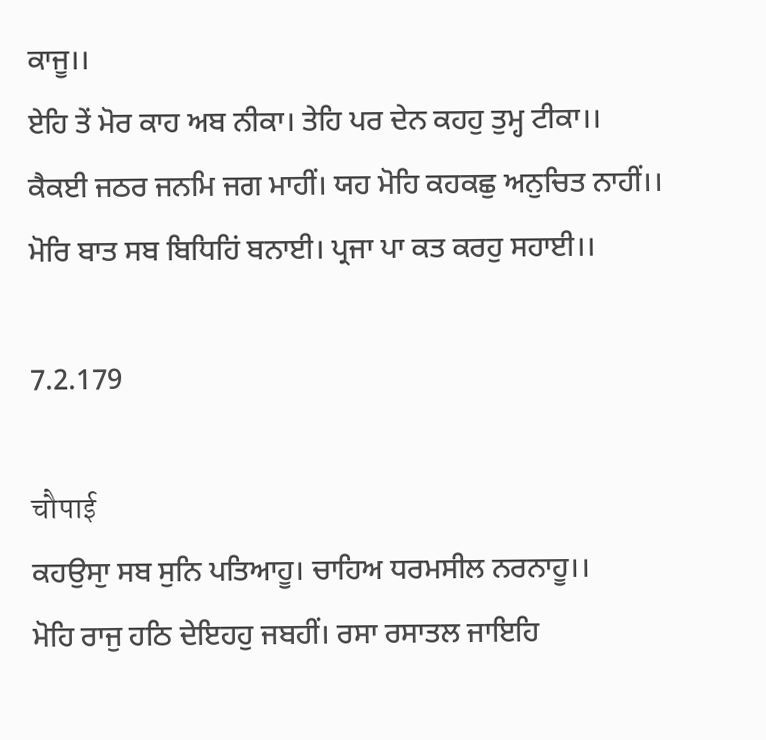ਕਾਜੂ।।
ਏਹਿ ਤੇਂ ਮੋਰ ਕਾਹ ਅਬ ਨੀਕਾ। ਤੇਹਿ ਪਰ ਦੇਨ ਕਹਹੁ ਤੁਮ੍ਹ ਟੀਕਾ।।
ਕੈਕਈ ਜਠਰ ਜਨਮਿ ਜਗ ਮਾਹੀਂ। ਯਹ ਮੋਹਿ ਕਹਕਛੁ ਅਨੁਚਿਤ ਨਾਹੀਂ।।
ਮੋਰਿ ਬਾਤ ਸਬ ਬਿਧਿਹਿਂ ਬਨਾਈ। ਪ੍ਰਜਾ ਪਾ ਕਤ ਕਰਹੁ ਸਹਾਈ।।

7.2.179

चौपाई
ਕਹਉਸਾੁ ਸਬ ਸੁਨਿ ਪਤਿਆਹੂ। ਚਾਹਿਅ ਧਰਮਸੀਲ ਨਰਨਾਹੂ।।
ਮੋਹਿ ਰਾਜੁ ਹਠਿ ਦੇਇਹਹੁ ਜਬਹੀਂ। ਰਸਾ ਰਸਾਤਲ ਜਾਇਹਿ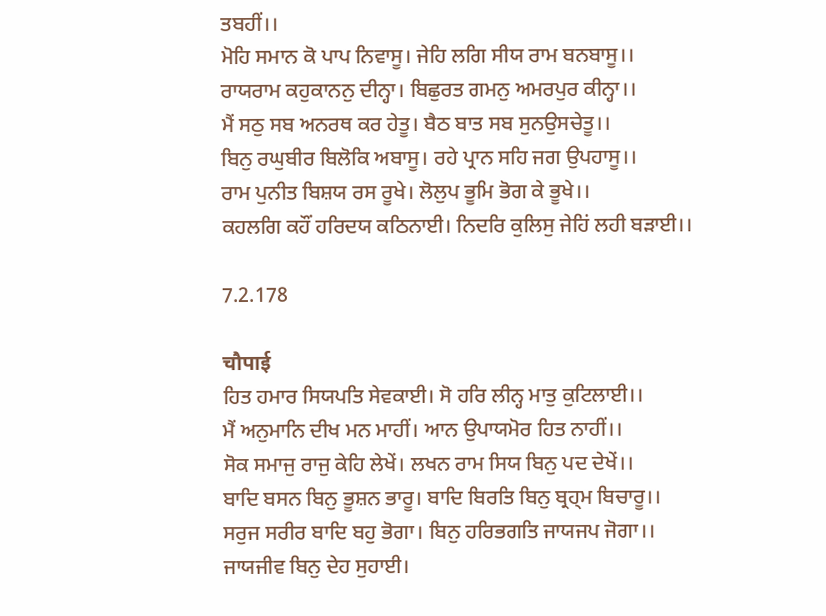ਤਬਹੀਂ।।
ਮੋਹਿ ਸਮਾਨ ਕੋ ਪਾਪ ਨਿਵਾਸੂ। ਜੇਹਿ ਲਗਿ ਸੀਯ ਰਾਮ ਬਨਬਾਸੂ।।
ਰਾਯਰਾਮ ਕਹੁਕਾਨਨੁ ਦੀਨ੍ਹਾ। ਬਿਛੁਰਤ ਗਮਨੁ ਅਮਰਪੁਰ ਕੀਨ੍ਹਾ।।
ਮੈਂ ਸਠੁ ਸਬ ਅਨਰਥ ਕਰ ਹੇਤੂ। ਬੈਠ ਬਾਤ ਸਬ ਸੁਨਉਸਚੇਤੂ।।
ਬਿਨੁ ਰਘੁਬੀਰ ਬਿਲੋਕਿ ਅਬਾਸੂ। ਰਹੇ ਪ੍ਰਾਨ ਸਹਿ ਜਗ ਉਪਹਾਸੂ।।
ਰਾਮ ਪੁਨੀਤ ਬਿਸ਼ਯ ਰਸ ਰੂਖੇ। ਲੋਲੁਪ ਭੂਮਿ ਭੋਗ ਕੇ ਭੂਖੇ।।
ਕਹਲਗਿ ਕਹੌਂ ਹਰਿਦਯ ਕਠਿਨਾਈ। ਨਿਦਰਿ ਕੁਲਿਸੁ ਜੇਹਿਂ ਲਹੀ ਬਡ਼ਾਈ।।

7.2.178

चौपाई
ਹਿਤ ਹਮਾਰ ਸਿਯਪਤਿ ਸੇਵਕਾਈ। ਸੋ ਹਰਿ ਲੀਨ੍ਹ ਮਾਤੁ ਕੁਟਿਲਾਈ।।
ਮੈਂ ਅਨੁਮਾਨਿ ਦੀਖ ਮਨ ਮਾਹੀਂ। ਆਨ ਉਪਾਯਮੋਰ ਹਿਤ ਨਾਹੀਂ।।
ਸੋਕ ਸਮਾਜੁ ਰਾਜੁ ਕੇਹਿ ਲੇਖੇਂ। ਲਖਨ ਰਾਮ ਸਿਯ ਬਿਨੁ ਪਦ ਦੇਖੇਂ।।
ਬਾਦਿ ਬਸਨ ਬਿਨੁ ਭੂਸ਼ਨ ਭਾਰੂ। ਬਾਦਿ ਬਿਰਤਿ ਬਿਨੁ ਬ੍ਰਹ੍ਮ ਬਿਚਾਰੂ।।
ਸਰੁਜ ਸਰੀਰ ਬਾਦਿ ਬਹੁ ਭੋਗਾ। ਬਿਨੁ ਹਰਿਭਗਤਿ ਜਾਯਜਪ ਜੋਗਾ।।
ਜਾਯਜੀਵ ਬਿਨੁ ਦੇਹ ਸੁਹਾਈ।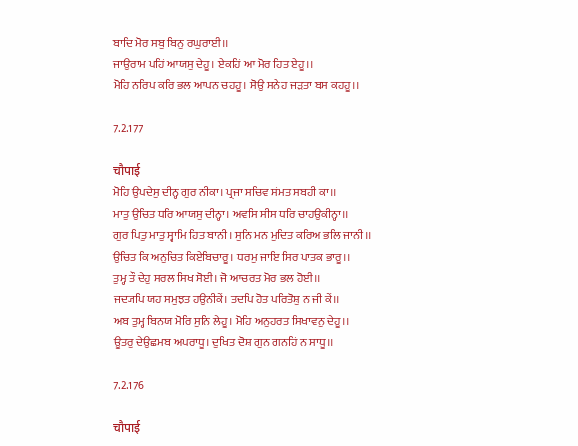ਬਾਦਿ ਮੋਰ ਸਬੁ ਬਿਨੁ ਰਘੁਰਾਈ।।
ਜਾਉਰਾਮ ਪਹਿਂ ਆਯਸੁ ਦੇਹੂ। ਏਕਹਿਂ ਆ ਮੋਰ ਹਿਤ ਏਹੂ।।
ਮੋਹਿ ਨਰਿਪ ਕਰਿ ਭਲ ਆਪਨ ਚਹਹੂ। ਸੋਉ ਸਨੇਹ ਜਡ਼ਤਾ ਬਸ ਕਹਹੂ।।

7.2.177

चौपाई
ਮੋਹਿ ਉਪਦੇਸੁ ਦੀਨ੍ਹ ਗੁਰ ਨੀਕਾ। ਪ੍ਰਜਾ ਸਚਿਵ ਸਂਮਤ ਸਬਹੀ ਕਾ।।
ਮਾਤੁ ਉਚਿਤ ਧਰਿ ਆਯਸੁ ਦੀਨ੍ਹਾ। ਅਵਸਿ ਸੀਸ ਧਰਿ ਚਾਹਉਕੀਨ੍ਹਾ।।
ਗੁਰ ਪਿਤੁ ਮਾਤੁ ਸ੍ਵਾਮਿ ਹਿਤ ਬਾਨੀ। ਸੁਨਿ ਮਨ ਮੁਦਿਤ ਕਰਿਅ ਭਲਿ ਜਾਨੀ।।
ਉਚਿਤ ਕਿ ਅਨੁਚਿਤ ਕਿਏਬਿਚਾਰੂ। ਧਰਮੁ ਜਾਇ ਸਿਰ ਪਾਤਕ ਭਾਰੂ।।
ਤੁਮ੍ਹ ਤੌ ਦੇਹੁ ਸਰਲ ਸਿਖ ਸੋਈ। ਜੋ ਆਚਰਤ ਮੋਰ ਭਲ ਹੋਈ।।
ਜਦ੍ਯਪਿ ਯਹ ਸਮੁਝਤ ਹਉਨੀਕੇਂ। ਤਦਪਿ ਹੋਤ ਪਰਿਤੋਸ਼ੁ ਨ ਜੀ ਕੇਂ।।
ਅਬ ਤੁਮ੍ਹ ਬਿਨਯ ਮੋਰਿ ਸੁਨਿ ਲੇਹੂ। ਮੋਹਿ ਅਨੁਹਰਤ ਸਿਖਾਵਨੁ ਦੇਹੂ।।
ਊਤਰੁ ਦੇਉਛਮਬ ਅਪਰਾਧੂ। ਦੁਖਿਤ ਦੋਸ਼ ਗੁਨ ਗਨਹਿਂ ਨ ਸਾਧੂ।।

7.2.176

चौपाई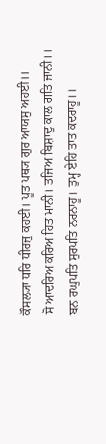ਕੌਸਲ੍ਯਾ ਧਰਿ ਧੀਰਜੁ ਕਹਈ। ਪੂਤ ਪਥ੍ਯ ਗੁਰ ਆਯਸੁ ਅਹਈ।।
ਸੋ ਆਦਰਿਅ ਕਰਿਅ ਹਿਤ ਮਾਨੀ। ਤਜਿਅ ਬਿਸ਼ਾਦੁ ਕਾਲ ਗਤਿ ਜਾਨੀ।।
ਬਨ ਰਘੁਪਤਿ ਸੁਰਪਤਿ ਨਰਨਾਹੂ। ਤੁਮ੍ਹ ਏਹਿ ਤਾਤ ਕਦਰਾਹੂ।।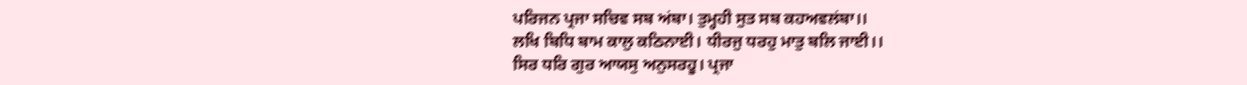ਪਰਿਜਨ ਪ੍ਰਜਾ ਸਚਿਵ ਸਬ ਅਂਬਾ। ਤੁਮ੍ਹਹੀ ਸੁਤ ਸਬ ਕਹਅਵਲਂਬਾ।।
ਲਖਿ ਬਿਧਿ ਬਾਮ ਕਾਲੁ ਕਠਿਨਾਈ। ਧੀਰਜੁ ਧਰਹੁ ਮਾਤੁ ਬਲਿ ਜਾਈ।।
ਸਿਰ ਧਰਿ ਗੁਰ ਆਯਸੁ ਅਨੁਸਰਹੂ। ਪ੍ਰਜਾ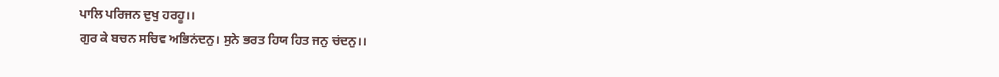ਪਾਲਿ ਪਰਿਜਨ ਦੁਖੁ ਹਰਹੂ।।
ਗੁਰ ਕੇ ਬਚਨ ਸਚਿਵ ਅਭਿਨਂਦਨੁ। ਸੁਨੇ ਭਰਤ ਹਿਯ ਹਿਤ ਜਨੁ ਚਂਦਨੁ।।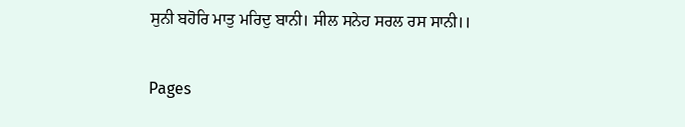ਸੁਨੀ ਬਹੋਰਿ ਮਾਤੁ ਮਰਿਦੁ ਬਾਨੀ। ਸੀਲ ਸਨੇਹ ਸਰਲ ਰਸ ਸਾਨੀ।।

Pages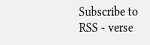Subscribe to RSS - verse